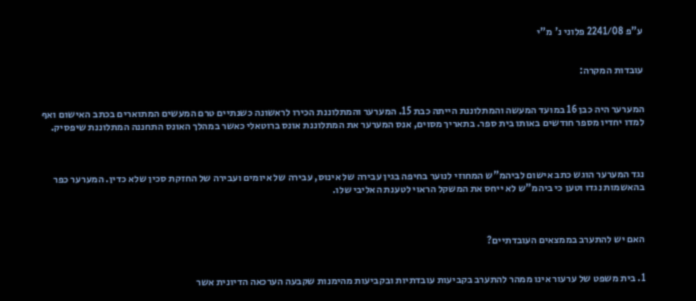ע"פ 2241/08 פלוני נ' מ"י


עובדות המקרה:


המערער היה כבן 16 במועד המעשה והמתלוננת הייתה כבת 15. המערער והמתלוננת הכירו לראשונה כשנתיים טרם המעשים המתוארים בכתב האישום ואף למדו יחדיו מספר חודשים באותו בית ספר. בתאריך מסוים, אנס המערער את המתלוננת אונס ברוטאלי כאשר במהלך האונס התחננה המתלוננת שיפסיק.



נגד המערער הוגש כתב אישום לביהמ"ש המחוזי לנוער בחיפה בגין עבירה של אינוס, עבירה של איומים ועבירה של החזקת סכין שלא כדין. המערער כפר בהאשמות נגדו וטען כי ביהמ"ש לא ייחס את המשקל הראוי לטענת האליבי שלו.



האם יש להתערב בממצאים העובדתיים?


1. בית משפט של ערעור אינו ממהר להתערב בקביעות עובדתיות ובקביעות מהימנות שקבעה הערכאה הדיונית אשר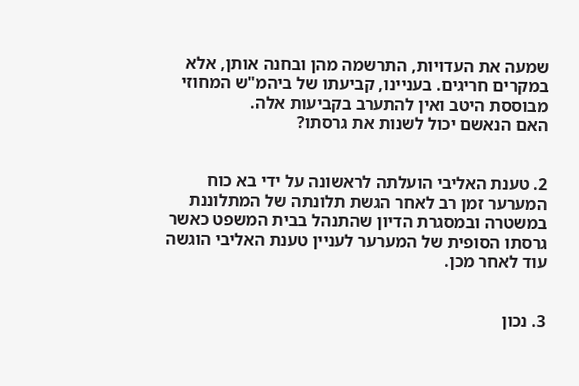שמעה את העדויות, התרשמה מהן ובחנה אותן, אלא במקרים חריגים. בעניינו, קביעתו של ביהמ"ש המחוזי מבוססת היטב ואין להתערב בקביעות אלה.
האם הנאשם יכול לשנות את גרסתו?


2. טענת האליבי הועלתה לראשונה על ידי בא כוח המערער זמן רב לאחר הגשת תלונתה של המתלוננת במשטרה ובמסגרת הדיון שהתנהל בבית המשפט כאשר גרסתו הסופית של המערער לעניין טענת האליבי הוגשה עוד לאחר מכן.


3. נכון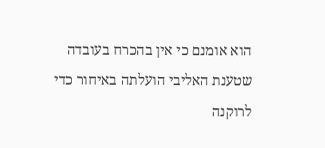הוא אומנם כי אין בהכרח בעובדה שטענת האליבי הועלתה באיחור כדי לרוקנה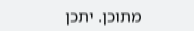מתוכן. יתכן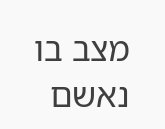מצב בו נאשם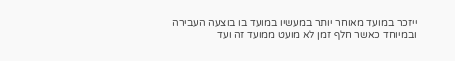ייזכר במועד מאוחר יותר במעשיו במועד בו בוצעה העבירה ובמיוחד כאשר חלף זמן לא מועט ממועד זה ועד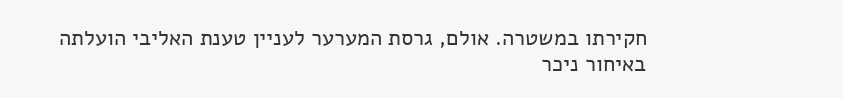חקירתו במשטרה. אולם, גרסת המערער לעניין טענת האליבי הועלתה באיחור ניכר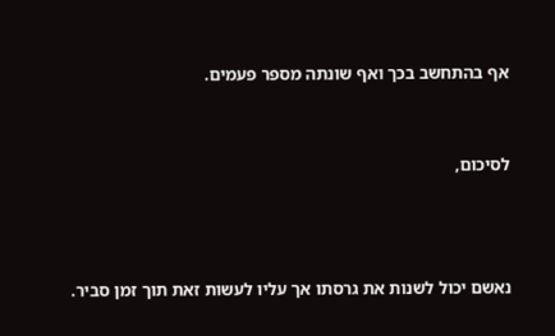אף בהתחשב בכך ואף שונתה מספר פעמים.


לסיכום,



נאשם יכול לשנות את גרסתו אך עליו לעשות זאת תוך זמן סביר.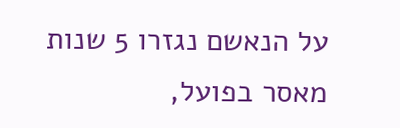על הנאשם נגזרו 5 שנות מאסר בפועל,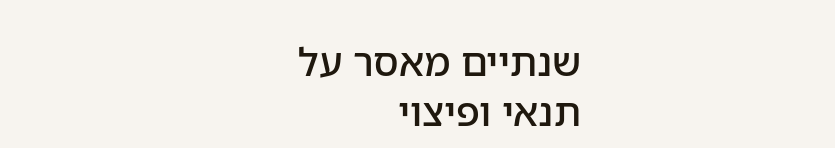שנתיים מאסר על תנאי ופיצוי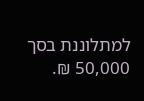למתלוננת בסך 50,000 ₪.